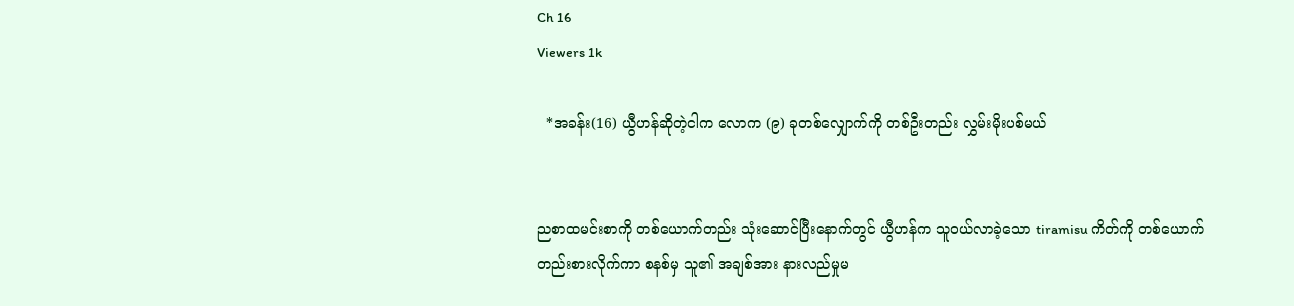Ch 16
Viewers 1k

  *အခန်း(16) ယွီဟန်ဆိုတဲ့ငါက လောက (၉) ခုတစ်လျှောက်ကို တစ်ဦးတည်း လွှမ်းမိုးပစ်မယ်


ညစာထမင်းစာကို တစ်ယောက်တည်း သုံးဆောင်ပြီးနောက်တွင် ယွီဟန်က သူဝယ်လာခဲ့သော tiramisu ကိတ်ကို တစ်ယောက်တည်းစားလိုက်ကာ စနစ်မှ သူ၏ အချစ်အား နားလည်မှုမ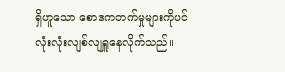ရှိဟူသော စောဒကတက်မှုများကိုပင် လုံးလုံးလျစ်လျရှူနေလိုက်သည်။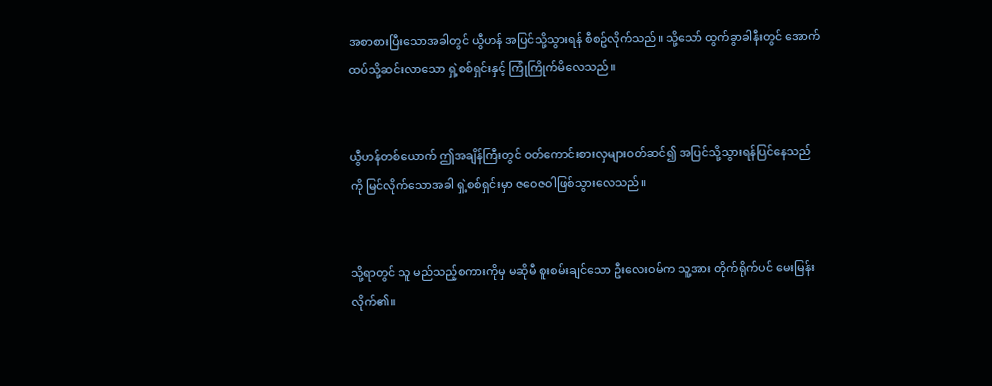အစာစားပြီးသောအခါတွင် ယွီဟန် အပြင်သို့သွားရန် စီစဥ်လိုက်သည်။ သို့သော် ထွက်ခွာခါနီးတွင် အောက်ထပ်သို့ဆင်းလာသော ရှဲ့စစ်ရှင်းနှင့် ကြုံကြိုက်မိလေသည်။


ယွီဟန်တစ်ယောက် ဤအချိန်ကြီးတွင် ဝတ်ကောင်းစားလှများဝတ်ဆင်၍ အပြင်သို့သွားရန်ပြင်နေသည်ကို မြင်လိုက်သောအခါ ရှဲ့စစ်ရှင်းမှာ ဇဝေဇဝါဖြစ်သွားလေသည်။


သို့ရာတွင် သူ မည်သည့်စကားကိုမှ မဆိုမီ စူးစမ်းချင်သော ဦးလေးဝမ်က သူ့အား တိုက်ရိုက်ပင် မေးမြန်းလိုက်၏။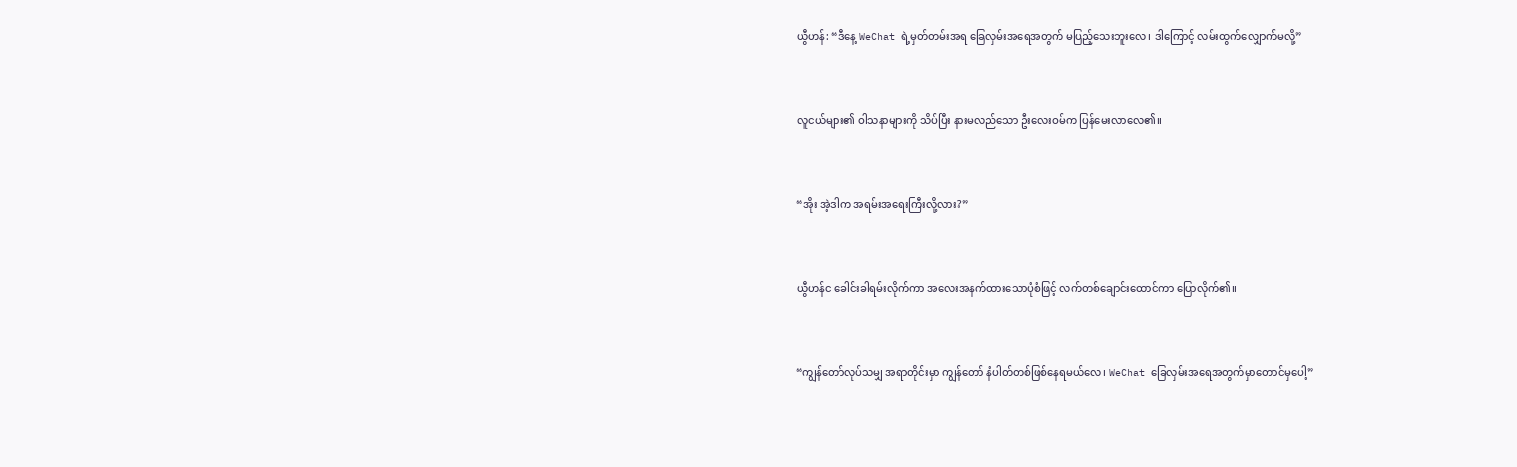ယွီဟန်: “ဒီနေ့ WeChat ရဲ့မှတ်တမ်းအရ ခြေလှမ်းအရေအတွက် မပြည့်သေးဘူးလေ၊ ဒါကြောင့် လမ်းထွက်လျှောက်မလို့”


လူငယ်များ၏ ဝါသနာများကို သိပ်ပြီး နားမလည်သော ဦးလေးဝမ်က ပြန်မေးလာလေ၏။


“အိုး အဲ့ဒါက အရမ်းအရေးကြီးလို့လား?”


ယွီဟန်င ခေါင်းခါရမ်းလိုက်ကာ အလေးအနက်ထားသောပုံစံဖြင့် လက်တစ်ချောင်းထောင်ကာ ပြောလိုက်၏။


“ကျွန်တော်လုပ်သမျှ အရာတိုင်းမှာ ကျွန်တော် နံပါတ်တစ်ဖြစ်နေရမယ်လေ၊ WeChat ခြေလှမ်းအရေအတွက်မှာတောင်မှပေါ့”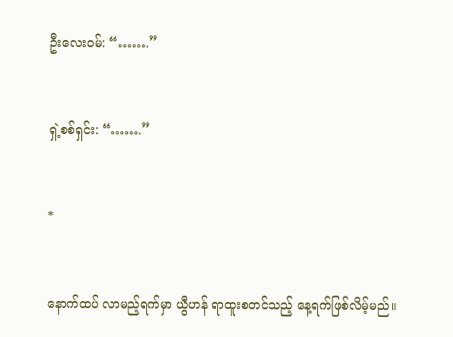ဦးလေးဝမ်: “…….”


ရှဲ့စစ်ရှင်း: “…….”


*


နောက်ထပ် လာမည့်ရက်မှာ ယွီဟန် ရာထူးစတင်သည့် နေ့ရက်ဖြစ်လိမ့်မည်။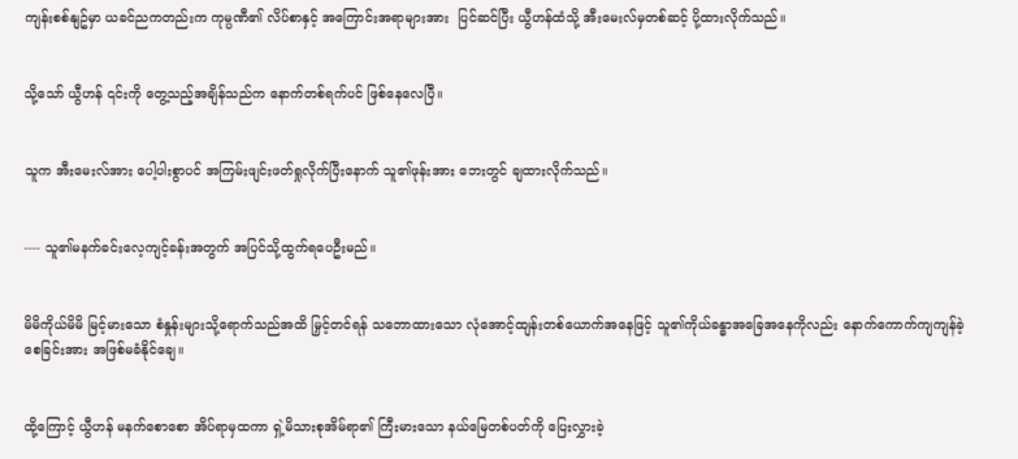ကျန်းစစ်နျဥ်မှာ ယခင်ညကတည်းက ကုမ္ပဏီ၏ လိပ်စာနှင့် အကြောင်းအရာများအား  ပြင်ဆင်ပြီး ယွီဟန်ထံသို့ အီးမေးလ်မှတစ်ဆင့် ပို့ထားလိုက်သည်။


သို့သော် ယွီဟန် ၎င်းကို တွေ့သည့်အချိန်သည်က နောက်တစ်ရက်ပင် ဖြစ်နေလေပြီ။


သူက အီးမေးလ်အား ပေါ့ပါးစွာပင် အကြမ်းဖျင်းဖတ်ရှုလိုက်ပြီးနောက် သူ၏ဖုန်းအား ဘေးတွင် ချထားလိုက်သည်။


---- သူ၏မနက်ခင်းလေ့ကျင့်ခန်းအတွက် အပြင်သို့ထွက်ရပေဦးမည်။


မိမိကိုယ်မိမိ မြင့်မားသော စံနှုန်းများသို့ရောက်သည်အထိ မြှင့်တင်ရန် သဘောထားသော လုံအောင့်ထျန်းတစ်ယောက်အနေဖြင့် သူ၏ကိုယ်ခန္ဓာအခြေအနေကိုလည်း နောက်ကောက်ကျကျန်ခဲ့စေခြင်းအား အဖြစ်မခံနိုင်ချေ။


ထို့ကြောင့် ယွီဟန် မနက်စောစော အိပ်ရာမှထကာ ရှဲ့မိသားစုအိမ်ရာ၏ ကြီးမားသော နယ်မြေတစ်ပတ်ကို ပြေးလွှားခဲ့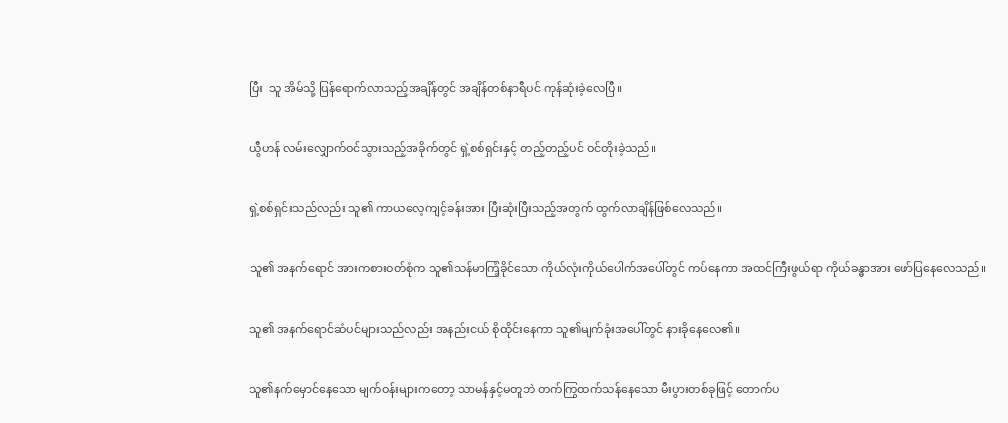ပြီး  သူ အိမ်သို့ ပြန်ရောက်လာသည့်အချိန်တွင် အချိန်တစ်နာရီပင် ကုန်ဆုံးခဲ့လေပြီ။


ယွီဟန် လမ်းလျှောက်ဝင်သွားသည့်အခိုက်တွင် ရှဲ့စစ်ရှင်းနှင့် တည့်တည့်ပင် ဝင်တိုးခဲ့သည်။


ရှဲ့စစ်ရှင်းသည်လည်း သူ၏ ကာယလေ့ကျင့်ခန်းအား ပြီးဆုံးပြီးသည့်အတွက် ထွက်လာချိန်ဖြစ်လေသည်။


သူ၏ အနက်ရောင် အားကစားဝတ်စုံက သူ၏သန်မာကြံ့ခိုင်သော ကိုယ်လုံးကိုယ်ပေါက်အပေါ်တွင် ကပ်နေကာ အထင်ကြီးဖွယ်ရာ ကိုယ်ခန္ဓာအား ဖော်ပြနေလေသည်။


သူ၏ အနက်ရောင်ဆံပင်များသည်လည်း အနည်းငယ် စိုထိုင်းနေကာ သူ၏မျက်ခုံးအပေါ်တွင် နားခိုနေလေ၏။


သူ၏နက်မှောင်နေသော မျက်ဝန်းများကတော့ သာမန်နှင့်မတူဘဲ တက်ကြွထက်သန်နေသော မီးပွားတစ်ခုဖြင့် တောက်ပ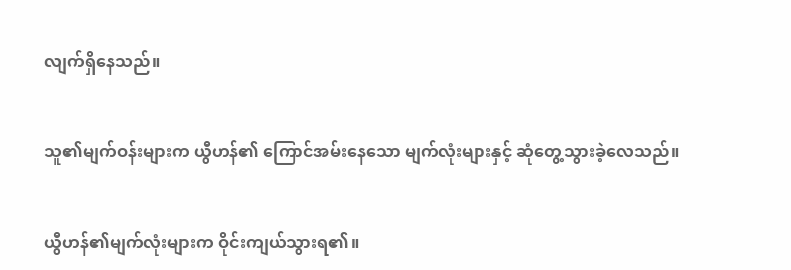လျက်ရှိနေသည်။


သူ၏မျက်ဝန်းများက ယွီဟန်၏ ကြောင်အမ်းနေသော မျက်လုံးများနှင့် ဆုံတွေ့သွားခဲ့လေသည်။


ယွီဟန်၏မျက်လုံးများက ဝိုင်းကျယ်သွားရ၏။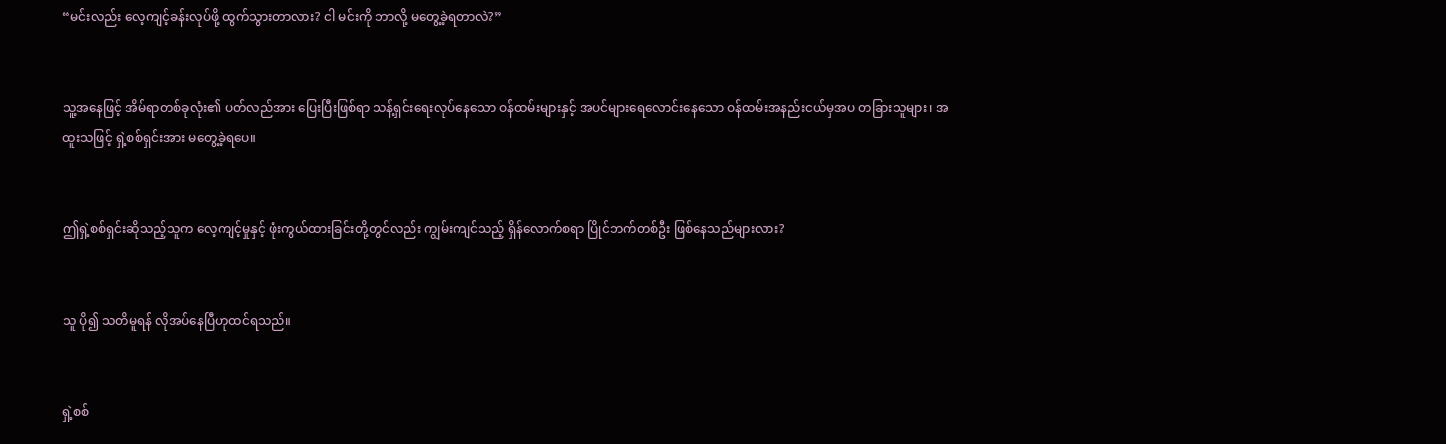“မင်းလည်း လေ့ကျင့်ခန်းလုပ်ဖို့ ထွက်သွားတာလား? ငါ မင်းကို ဘာလို့ မတွေ့ခဲ့ရတာလဲ?”


သူ့အနေဖြင့် အိမ်ရာတစ်ခုလုံး၏ ပတ်လည်အား ပြေးပြီးဖြစ်ရာ သန့်ရှင်းရေးလုပ်နေသော ဝန်ထမ်းများနှင့် အပင်များရေလောင်းနေသော ဝန်ထမ်းအနည်းငယ်မှအပ တခြားသူများ၊ အထူးသဖြင့် ရှဲ့စစ်ရှင်းအား မတွေ့ခဲ့ရပေ။


ဤရှဲ့စစ်ရှင်းဆိုသည့်သူက လေ့ကျင့်မှုနှင့် ဖုံးကွယ်ထားခြင်းတို့တွင်လည်း ကျွမ်းကျင်သည့် ရှိန်လောက်စရာ ပြိုင်ဘက်တစ်ဦး ဖြစ်နေသည်များလား?


သူ ပို၍ သတိမူရန် လိုအပ်နေပြီဟုထင်ရသည်။


ရှဲ့စစ်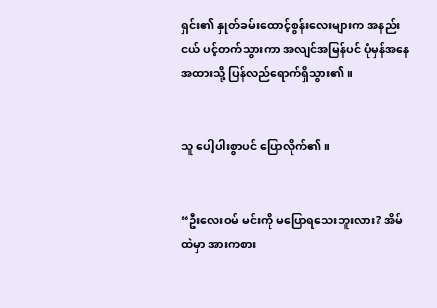ရှင်း၏ နှုတ်ခမ်းထောင့်စွန်းလေးများက အနည်းငယ် ပင့်တက်သွားကာ အလျင်အမြန်ပင် ပုံမှန်အနေအထားသို့ ပြန်လည်ရောက်ရှိသွား၏။


သူ ပေါ့ပါးစွာပင် ပြောလိုက်၏။


“ဦးလေးဝမ် မင်းကို မပြောရသေးဘူးလား? အိမ်ထဲမှာ အားကစား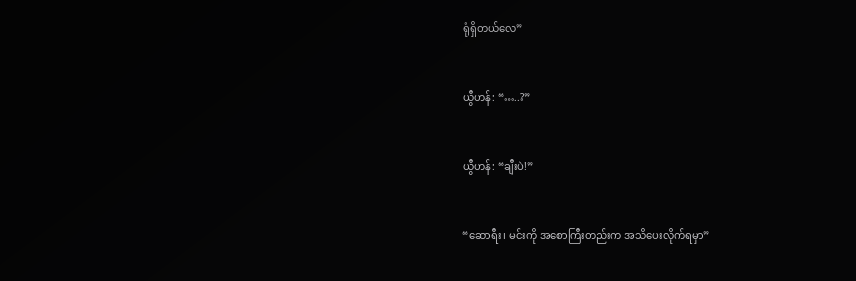ရုံရှိတယ်လေ”


ယွီဟန်: “…..?”


ယွီဟန်: “ချီးပဲ!”


“ဆောရီး၊ မင်းကို အစောကြီးတည်းက အသိပေးလိုက်ရမှာ”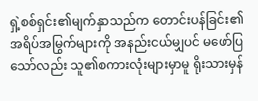ရှဲ့စစ်ရှင်း၏မျက်နှာသည်က တောင်းပန်ခြင်း၏ အရိပ်အမြွက်များကို အနည်းငယ်မျှပင် မဖော်ပြသော်လည်း သူ၏စကားလုံးများမှာမူ ရိုးသားမှန်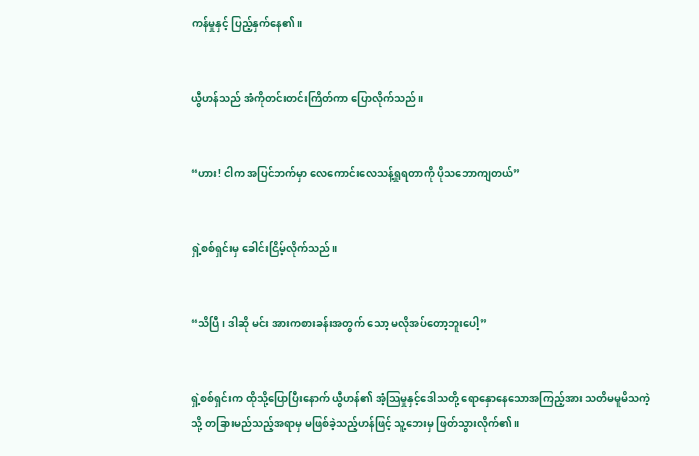ကန်မှုနှင့် ပြည့်နှက်နေ၏။


ယွီဟန်သည် အံကိုတင်းတင်းကြိတ်ကာ ပြောလိုက်သည်။


“ဟား! ငါက အပြင်ဘက်မှာ လေကောင်းလေသန့်ရှုရတာကို ပိုသဘောကျတယ်”


ရှဲ့စစ်ရှင်းမှ ခေါင်းငြိမ့်လိုက်သည်။


“သိပြီ၊ ဒါဆို မင်း အားကစားခန်းအတွက် သော့ မလိုအပ်တော့ဘူးပေါ့”


ရှဲ့စစ်ရှင်းက ထိုသို့ပြောပြီးနောက် ယွီဟန်၏ အံ့သြမှုနှင့်ဒေါသတို့ ရောနှောနေသောအကြည့်အား သတိမမူမိသကဲ့သို့ တခြားမည်သည့်အရာမှ မဖြစ်ခဲ့သည့်ဟန်ဖြင့် သူ့ဘေးမှ ဖြတ်သွားလိုက်၏။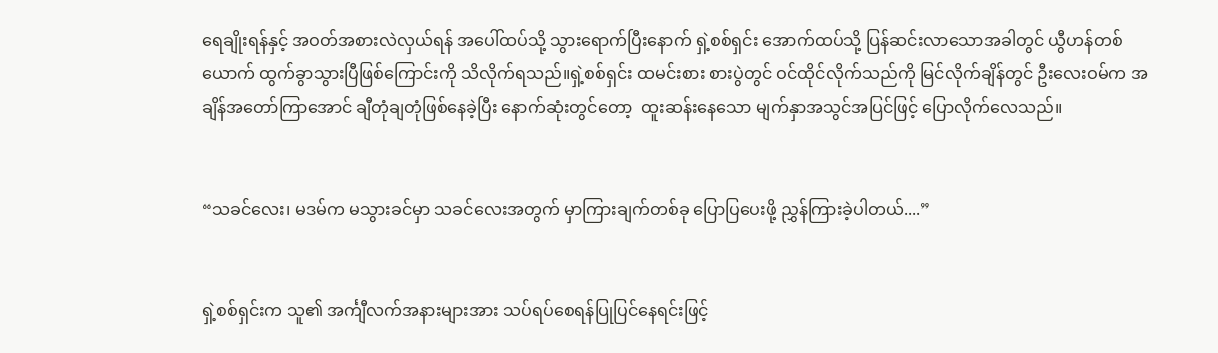ရေချိုးရန်နှင့် အဝတ်အစားလဲလှယ်ရန် အပေါ်ထပ်သို့ သွားရောက်ပြီးနောက် ရှဲ့စစ်ရှင်း အောက်ထပ်သို့ ပြန်ဆင်းလာသောအခါတွင် ယွီဟန်တစ်ယောက် ထွက်ခွာသွားပြီဖြစ်ကြောင်းကို သိလိုက်ရသည်။ရှဲ့စစ်ရှင်း ထမင်းစား စားပွဲတွင် ဝင်ထိုင်လိုက်သည်ကို မြင်လိုက်ချိန်တွင် ဦးလေးဝမ်က အချိန်အတော်ကြာအောင် ချီတုံချတုံဖြစ်နေခဲ့ပြီး နောက်ဆုံးတွင်တော့  ထူးဆန်းနေသော မျက်နှာအသွင်အပြင်ဖြင့် ပြောလိုက်လေသည်။


“သခင်လေး၊ မဒမ်က မသွားခင်မှာ သခင်လေးအတွက် မှာကြားချက်တစ်ခု ပြောပြပေးဖို့ ညွှန်ကြားခဲ့ပါတယ်....”


ရှဲ့စစ်ရှင်းက သူ၏ အင်္ကျီလက်အနားများအား သပ်ရပ်စေရန်ပြုပြင်နေရင်းဖြင့်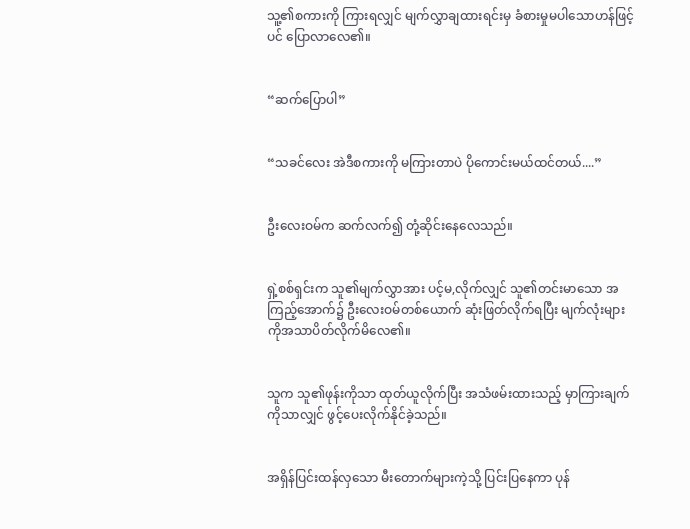သူ့၏စကားကို ကြားရလျှင် မျက်လွှာချထားရင်းမှ ခံစားမှုမပါသောဟန်ဖြင့်ပင် ပြောလာလေ၏။


“ဆက်ပြောပါ”


“သခင်လေး အဲဒီစကားကို မကြားတာပဲ ပိုကောင်းမယ်ထင်တယ်....”


ဦးလေးဝမ်က ဆက်လက်၍ တုံ့ဆိုင်းနေလေသည်။


ရှဲ့စစ်ရှင်းက သူ၏မျက်လွှာအား ပင့်မ,လိုက်လျှင် သူ၏တင်းမာသော အကြည့်အောက်၌ ဦးလေးဝမ်တစ်ယောက် ဆုံးဖြတ်လိုက်ရပြီး မျက်လုံးများကိုအသာပိတ်လိုက်မိလေ၏။


သူက သူ၏ဖုန်းကိုသာ ထုတ်ယူလိုက်ပြီး အသံဖမ်းထားသည့် မှာကြားချက်ကိုသာလျှင် ဖွင့်ပေးလိုက်နိုင်ခဲ့သည်။


အရှိန်ပြင်းထန်လှသော မီးတောက်များကဲ့သို့ ပြင်းပြနေကာ ပုန်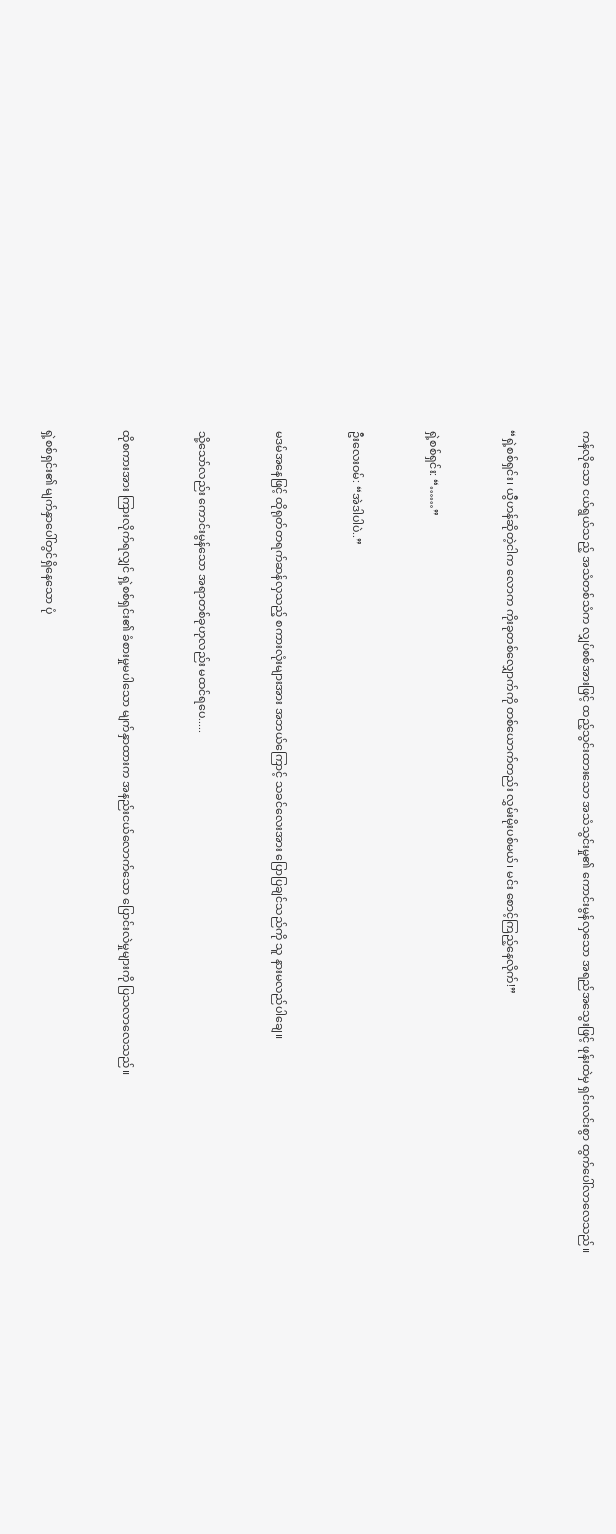ကန်လိုသော ငယ်ရွယ်သည့် အသံတစ်သံက လျှပ်စစ်အားဖြင့် ထည့်သွင်းထားသော အသံသွင်းမှု၏ ကောင်းမွန်လှသော အရည်အသွေးဖြင့် ဖုန်းထဲမှ ရှင်းလင်းစွာ ထွက်ပေါ်လာလေသည်။


“ရှဲ့စစ်ရှင်း၊ ယွီဟန်ဆိုတဲ့ငါက လောက ကိုးခုတစ်လျှောက်ကို တစ်ယောက်တည်း လွှမ်းမိုးပစ်မယ်၊ မင်း စောင့်ကြည့်နေလိုက်!”


ရှဲ့စစ်ရှင်း: “……”


ဦးလေးဝမ်: “အဲဒါပါပဲ..”


မဒမ်အနေဖြင့် ထိုရုတ်တရက်ဆန်လှသည့် စကားလုံးများအား အဘယ်ကြောင့် သခင်လေးအား ပြောပြချင်သည်ကို သူ နားမလည်ပါချေ။


သို့သော်လည်း ကောင်းမွန်သော အရာတစ်ခုဟုလည်း မထင်ရပေ.....


ထိုစကားအား ကြားလိုက်ရလျှင် ရှဲ့စစ်ရှင်း၏ ခံစားမှုမပါသော မျက်နှာထားက အနည်းငယ်လောက်သော ပြောင်းလဲမှုများကို ပြသလာလေသည်။


ရှဲ့စစ်ရှင်း၏ မျက်နှာပေါ်တွင်ရှိနေသော ပုံ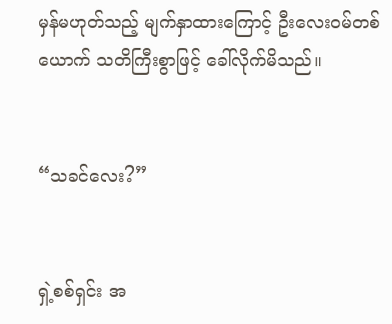မှန်မဟုတ်သည့် မျက်နှာထားကြောင့် ဦးလေးဝမ်တစ်ယောက် သတိကြီးစွာဖြင့် ခေါ်လိုက်မိသည်။


“သခင်လေး?”


ရှဲ့စစ်ရှင်း အ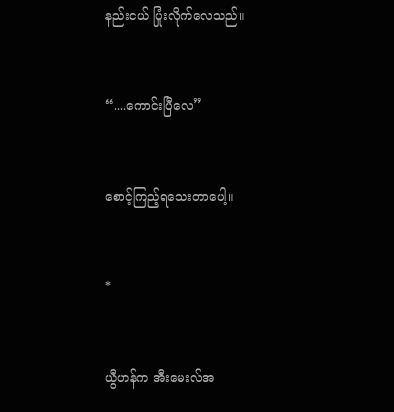နည်းငယ် ပြုံးလိုက်လေသည်။


“....ကောင်းပြီလေ”


စောင့်ကြည့်ရသေးတာပေါ့။


*


ယွီဟန်က အီးမေးလ်အ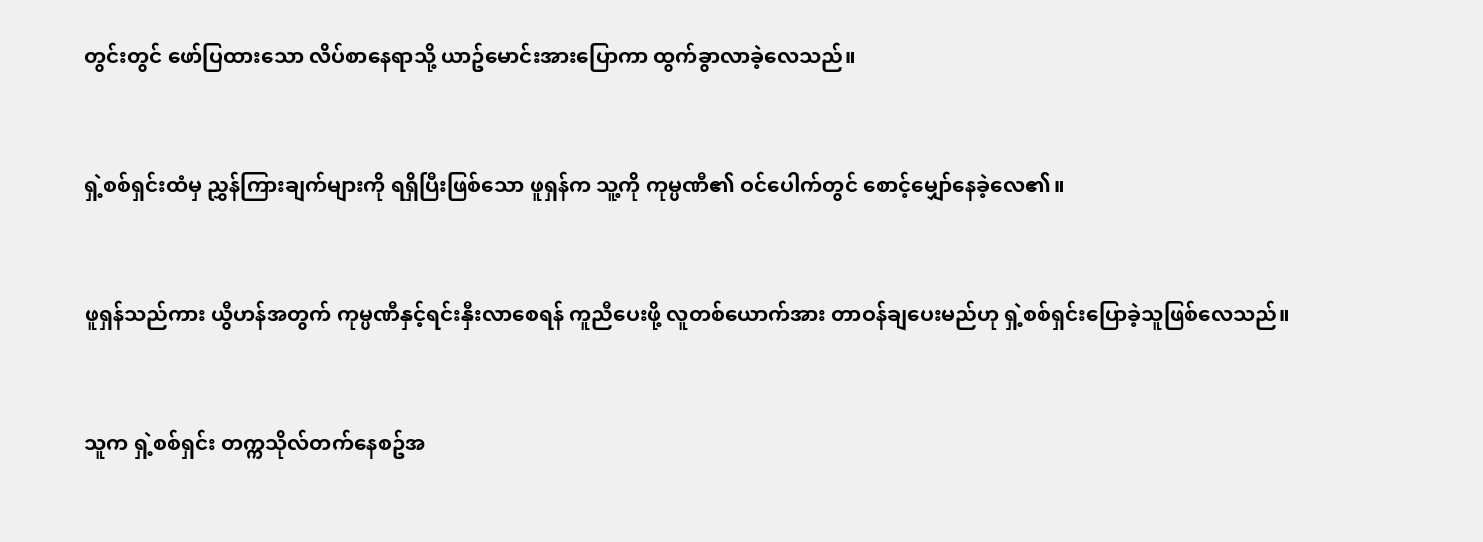တွင်းတွင် ဖော်ပြထားသော လိပ်စာနေရာသို့ ယာဥ်မောင်းအားပြောကာ ထွက်ခွာလာခဲ့လေသည်။


ရှဲ့စစ်ရှင်းထံမှ ညွှန်ကြားချက်များကို ရရှိပြီးဖြစ်သော ဖူရှန်က သူ့ကို ကုမ္ပဏီ၏ ဝင်ပေါက်တွင် စောင့်မျှော်နေခဲ့လေ၏။


ဖူရှန်သည်ကား ယွီဟန်အတွက် ကုမ္ပဏီနှင့်ရင်းနှီးလာစေရန် ကူညီပေးဖို့ လူတစ်ယောက်အား တာဝန်ချပေးမည်ဟု ရှဲ့စစ်ရှင်းပြောခဲ့သူဖြစ်လေသည်။


သူက ရှဲ့စစ်ရှင်း တက္ကသိုလ်တက်နေစဥ်အ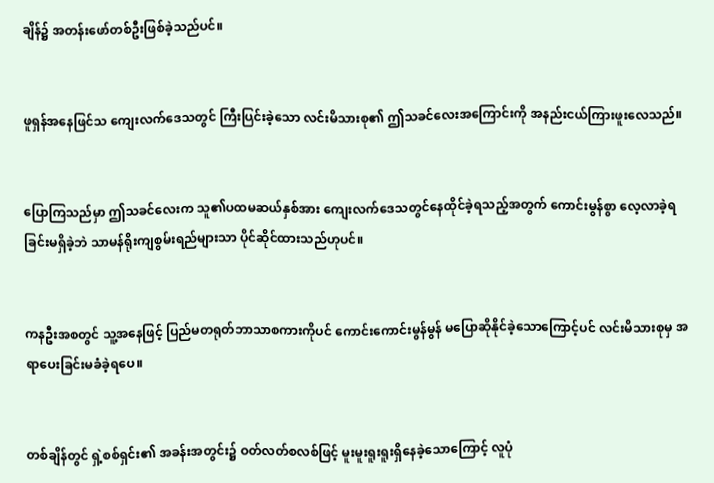ချိန်၌ အတန်းဖော်တစ်ဦးဖြစ်ခဲ့သည်ပင်။


ဖူရှန်အနေဖြင်သ ကျေးလက်ဒေသတွင် ကြီးပြင်းခဲ့သော လင်းမိသားစု၏ ဤသခင်လေးအကြောင်းကို အနည်းငယ်ကြားဖူးလေသည်။


ပြောကြသည်မှာ ဤသခင်လေးက သူ၏ပထမဆယ်နှစ်အား ကျေးလက်ဒေသတွင်နေထိုင်ခဲ့ရသည့်အတွက် ကောင်းမွန်စွာ လေ့လာခဲ့ရခြင်းမရှိခဲ့ဘဲ သာမန်ရိုးကျစွမ်းရည်များသာ ပိုင်ဆိုင်ထားသည်ဟုပင်။


ကနဦးအစတွင် သူ့အနေဖြင့် ပြည်မတရုတ်ဘာသာစကားကိုပင် ကောင်းကောင်းမွန်မွန် မပြောဆိုနိုင်ခဲ့သောကြောင့်ပင် လင်းမိသားစုမှ အရာပေးခြင်းမခံခဲ့ရပေ။


တစ်ချိန်တွင် ရှဲ့စစ်ရှင်း၏ အခန်းအတွင်း၌ ဝတ်လတ်စလစ်ဖြင့် မူးမူးရူးရူးရှိနေခဲ့သောကြောင့် လူပုံ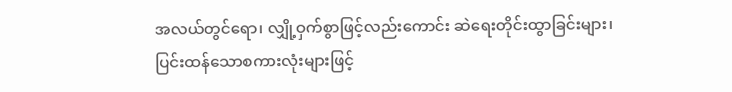အလယ်တွင်ရော၊ လျှို့ဝှက်စွာဖြင့်လည်းကောင်း ဆဲရေးတိုင်းထွာခြင်းများ၊ ပြင်းထန်သောစကားလုံးများဖြင့်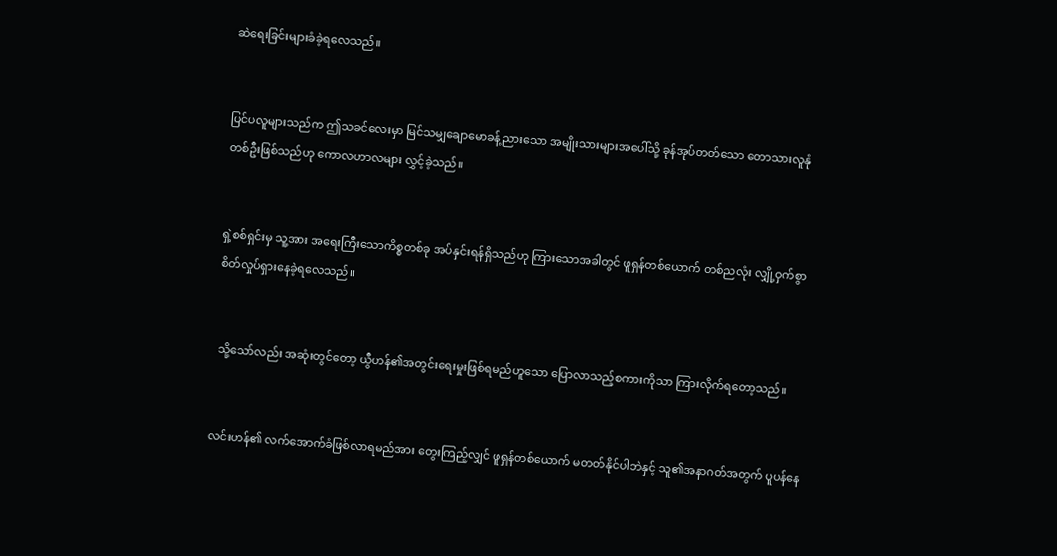ဆဲရေးခြင်းများခံခဲ့ရလေသည်။


ပြင်ပလူများသည်က ဤသခင်လေးမှာ မြင်သမျှချောမောခန့်ညားသော အမျိုးသားများအပေါ်သို့ ခုန်အုပ်တတ်သော တောသားလူနုံတစ်ဦးဖြစ်သည်ဟု ကောလဟာလများ လွှင့်ခဲ့သည်။


ရှဲ့စစ်ရှင်းမှ သူ့အား အရေးကြီးသောကိစ္စတစ်ခု အပ်နှင်းရန်ရှိသည်ဟု ကြားသောအခါတွင် ဖူရှန်တစ်ယောက် တစ်ညလုံး လျှို့ဝှက်စွာ စိတ်လှုပ်ရှားနေခဲ့ရလေသည်။


 သို့သော်လည်း အဆုံးတွင်တော့ ယွီဟန်၏အတွင်းရေးမှုးဖြစ်ရမည်ဟူသော ပြောလာသည့်စကားကိုသာ ကြားလိုက်ရတော့သည်။


လင်းဟန်၏ လက်အောက်ခံဖြစ်လာရမည်အား တွေးကြည့်လျှင် ဖူရှန်တစ်ယောက် မတတ်နိုင်ပါဘဲနှင့် သူ၏အနာဂတ်အတွက် ပူပန်နေ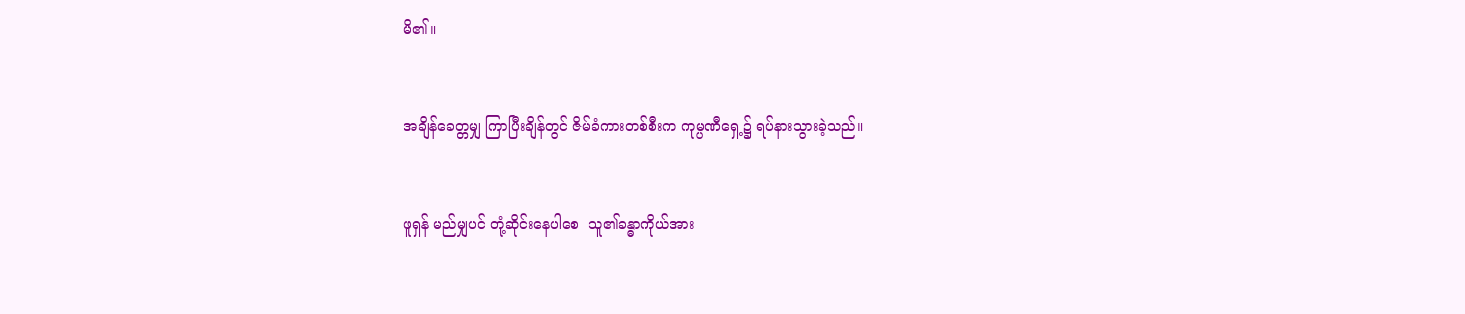မိ၏။


အချိန်ခေတ္တမျှ ကြာပြီးချိန်တွင် ဇိမ်ခံကားတစ်စီးက ကုမ္ပဏီရှေ့၌ ရပ်နားသွားခဲ့သည်။


ဖူရှန် မည်မျှပင် တုံ့ဆိုင်းနေပါစေ  သူ၏ခန္ဓာကိုယ်အား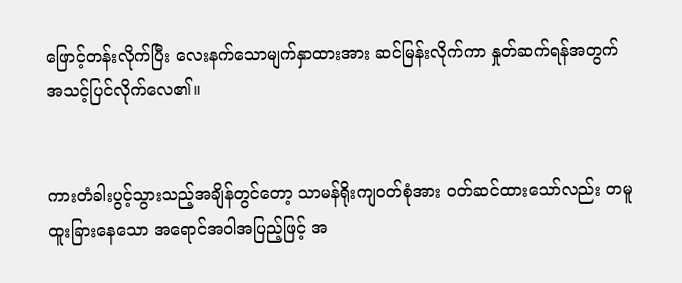ဖြောင့်တန်းလိုက်ပြီး လေးနက်သောမျက်နှာထားအား ဆင်မြန်းလိုက်ကာ နှုတ်ဆက်ရန်အတွက် အသင့်ပြင်လိုက်လေ၏။


ကားတံခါးပွင့်သွားသည့်အချိန်တွင်တော့ သာမန်ရိုးကျဝတ်စုံအား ဝတ်ဆင်ထားသော်လည်း တမူထူးခြားနေသော အရောင်အဝါအပြည့်ဖြင့် အ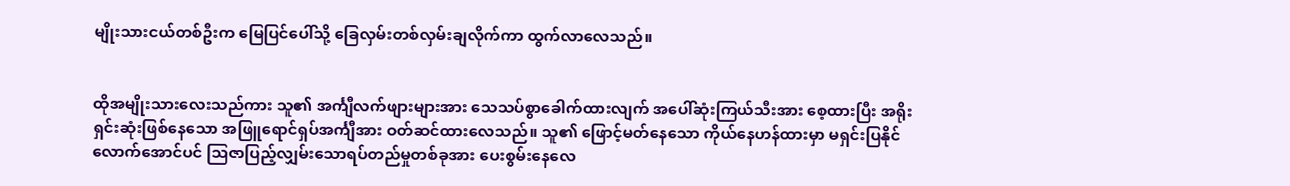မျိုးသားငယ်တစ်ဦးက မြေပြင်ပေါ်သို့ ခြေလှမ်းတစ်လှမ်းချလိုက်ကာ ထွက်လာလေသည်။


ထိုအမျိုးသားလေးသည်ကား သူ၏ အင်္ကျီလက်ဖျားများအား သေသပ်စွာခေါက်ထားလျက် အပေါ်ဆုံးကြယ်သီးအား စေ့ထားပြီး အရိုးရှင်းဆုံးဖြစ်နေသော အဖြူရောင်ရှပ်အင်္ကျီအား ဝတ်ဆင်ထားလေသည်။ သူ၏ ဖြောင့်မတ်နေသော ကိုယ်နေဟန်ထားမှာ မရှင်းပြနိုင်လောက်အောင်ပင် သြဇာပြည့်လျှမ်းသောရပ်တည်မှုတစ်ခုအား ပေးစွမ်းနေလေ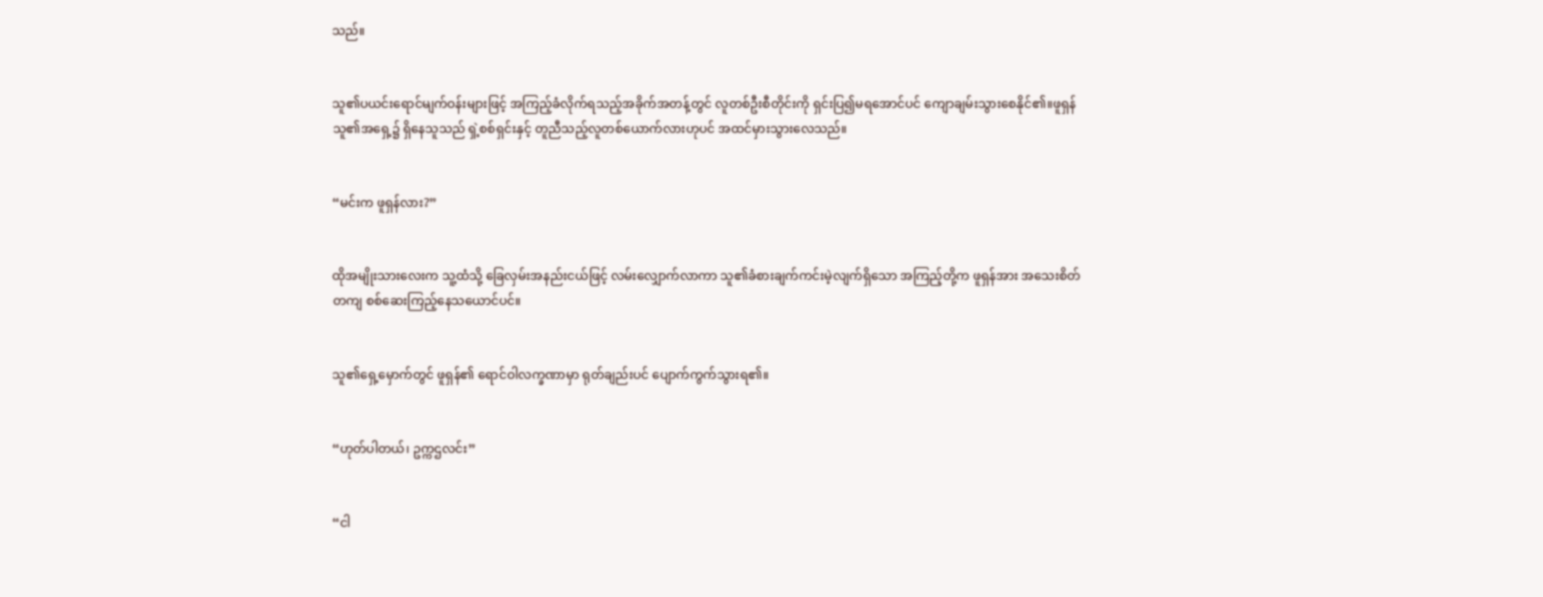သည်။


သူ၏ပယင်းရောင်မျက်ဝန်းများဖြင့် အကြည့်ခံလိုက်ရသည့်အခိုက်အတန့်တွင် လူတစ်ဦးစီတိုင်းကို ရှင်းပြ၍မရအောင်ပင် ကျောချမ်းသွားစေနိုင်၏။ဖူရှန် သူ၏အရှေ့၌ ရှိနေသူသည် ရှဲ့စစ်ရှင်းနှင့် တူညီသည့်လူတစ်ယောက်လားဟုပင် အထင်မှားသွားလေသည်။


“မင်းက ဖူရှန်လား?”


ထိုအမျိုးသားလေးက သူ့ထံသို့ ခြေလှမ်းအနည်းငယ်ဖြင့် လမ်းလျှောက်လာကာ သူ၏ခံစားချက်ကင်းမဲ့လျက်ရှိသော အကြည့်တို့က ဖူရှန်အား အသေးစိတ်တကျ စစ်ဆေးကြည့်နေသယောင်ပင်။


သူ၏ရှေ့မှောက်တွင် ဖူရှန်၏‌ ရောင်ဝါလက္ခဏာမှာ ရုတ်ချည်းပင် ပျောက်ကွက်သွားရ၏။


“ဟုတ်ပါတယ်၊ ဥက္ကဌလင်း”


“ငါ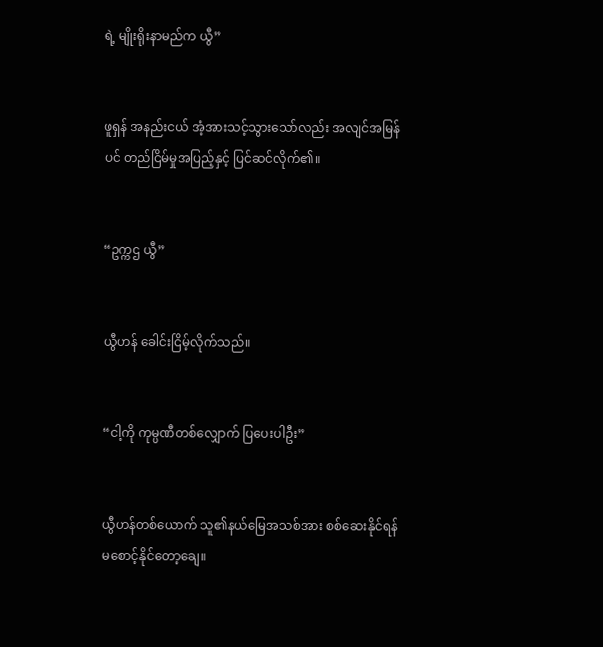ရဲ့ မျိုးရိုးနာမည်က ယွီ”


ဖူရှန် အနည်းငယ် အံ့အားသင့်သွားသော်လည်း အလျင်အမြန်ပင် တည်ငြိမ်မှုအပြည့်နှင့် ပြင်ဆင်လိုက်၏။


“ဥက္ကဌ ယွီ”


ယွီဟန် ခေါင်းငြိမ့်လိုက်သည်။


“ငါ့ကို ကုမ္ပဏီတစ်လျှောက် ပြပေးပါဦး”


ယွီဟန်တစ်ယောက် သူ၏နယ်မြေအသစ်အား စစ်ဆေးနိုင်ရန် မစောင့်နိုင်တော့ချေ။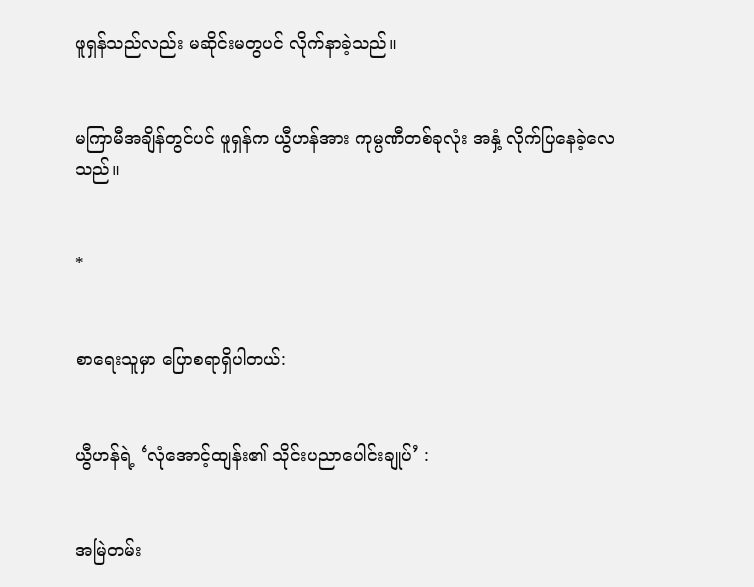ဖူရှန်သည်လည်း မဆိုင်းမတွပင် လိုက်နာခဲ့သည်။


မကြာမီအချိန်တွင်ပင် ဖူရှန်က ယွီဟန်အား ကုမ္ပဏီတစ်ခုလုံး အနှံ့ လိုက်ပြနေခဲ့လေသည်။


*


စာရေးသူမှာ ပြောစရာရှိပါတယ်:


ယွီဟန်ရဲ့ ‘လုံအောင့်ထျန်း၏ သိုင်းပညာပေါင်းချုပ်’ :


အမြဲတမ်း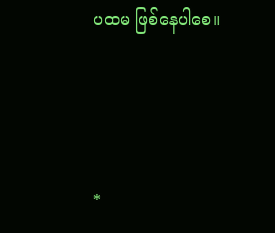ပထမ ဖြစ်နေပါစေ။




*